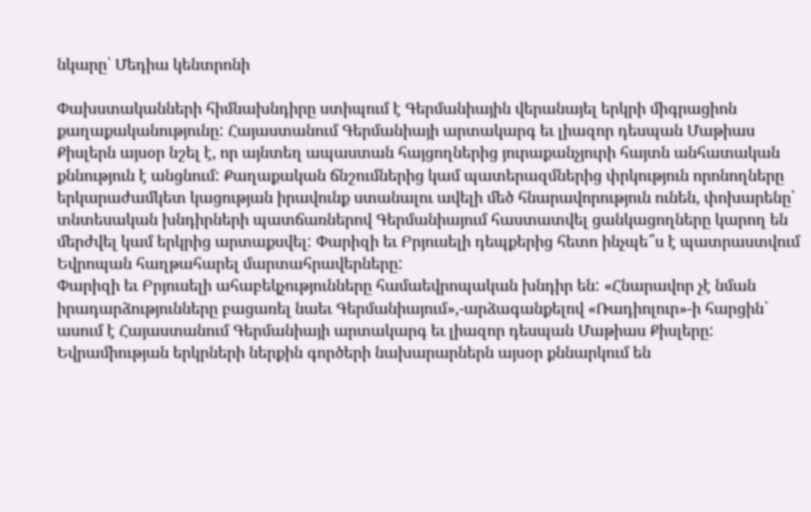նկարը՝ Մեդիա կենտրոնի

Փախստականների հիմնախնդիրը ստիպում է Գերմանիային վերանայել երկրի միգրացիոն քաղաքականությունը: Հայաստանում Գերմանիայի արտակարգ եւ լիազոր դեսպան Մաթիաս Քիսլերն այսօր նշել է, որ այնտեղ ապաստան հայցողներից յուրաքանչյուրի հայտն անհատական քննություն է անցնում: Քաղաքական ճնշումներից կամ պատերազմներից փրկություն որոնողները երկարաժամկետ կացության իրավունք ստանալու ավելի մեծ հնարավորություն ունեն, փոխարենը՝ տնտեսական խնդիրների պատճառներով Գերմանիայում հաստատվել ցանկացողները կարող են մերժվել կամ երկրից արտաքսվել: Փարիզի եւ Բրյուսելի դեպքերից հետո ինչպե՞ս է պատրաստվում Եվրոպան հաղթահարել մարտահրավերները:
Փարիզի եւ Բրյուսելի ահաբեկչությունները համաեվրոպական խնդիր են: «Հնարավոր չէ նման իրադարձությունները բացառել նաեւ Գերմանիայում»,-արձագանքելով «Ռադիոլուր»-ի հարցին` ասում է Հայաստանում Գերմանիայի արտակարգ եւ լիազոր դեսպան Մաթիաս Քիսլերը: Եվրամիության երկրների ներքին գործերի նախարարներն այսօր քննարկում են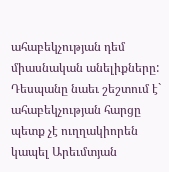ահաբեկչության դեմ միասնական անելիքները: Դեսպանը նաեւ շեշտում է` ահաբեկչության հարցը պետք չէ ուղղակիորեն կապել Արեւմտյան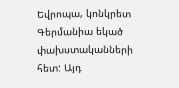Եվրոպա, կոնկրետ Գերմանիա եկած փախստականների հետ: Այդ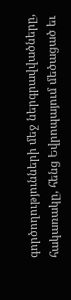գործողությունների մեջ ներգրավվածները, հակառակը, հենց Եվրոպայում մեծացած եւ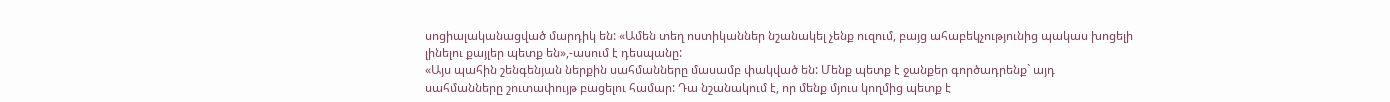սոցիալականացված մարդիկ են: «Ամեն տեղ ոստիկաններ նշանակել չենք ուզում, բայց ահաբեկչությունից պակաս խոցելի լինելու քայլեր պետք են»,-ասում է դեսպանը:
«Այս պահին շենգենյան ներքին սահմանները մասամբ փակված են: Մենք պետք է ջանքեր գործադրենք` այդ սահմանները շուտափույթ բացելու համար: Դա նշանակում է, որ մենք մյուս կողմից պետք է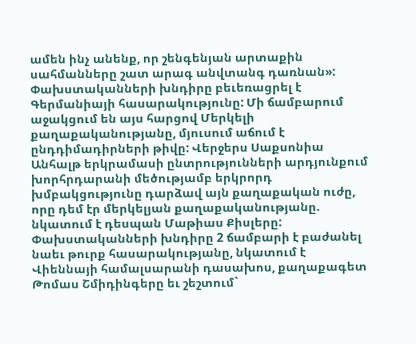ամեն ինչ անենք, որ շենգենյան արտաքին սահմանները շատ արագ անվտանգ դառնան»:
Փախստականների խնդիրը բեւեռացրել է Գերմանիայի հասարակությունը: Մի ճամբարում աջակցում են այս հարցով Մերկելի քաղաքականությանը, մյուսում աճում է ընդդիմադիրների թիվը: Վերջերս Սաքսոնիա Անհալթ երկրամասի ընտրությունների արդյունքում խորհրդարանի մեծությամբ երկրորդ խմբակցությունը դարձավ այն քաղաքական ուժը, որը դեմ էր մերկելյան քաղաքականությանը. նկատում է դեսպան Մաթիաս Քիսլերը: Փախստականների խնդիրը 2 ճամբարի է բաժանել նաեւ թուրք հասարակությանը, նկատում է Վիեննայի համալսարանի դասախոս, քաղաքագետ Թոմաս Շմիդինգերը եւ շեշտում`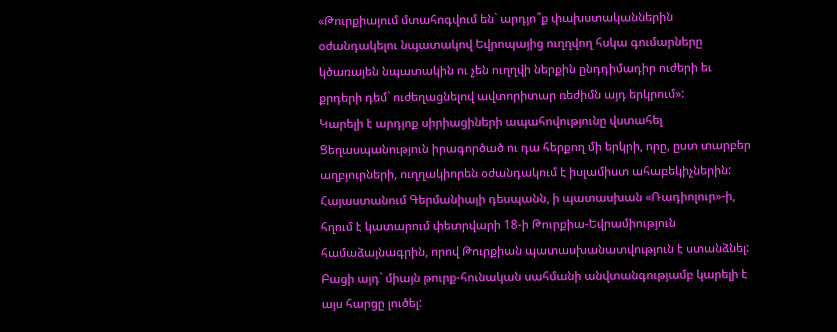«Թուրքիայում մտահոգվում են` արդյո՞ք փախստականներին օժանդակելու նպատակով Եվրոպայից ուղղվող հսկա գումարները կծառայեն նպատակին ու չեն ուղղվի ներքին ընդդիմադիր ուժերի եւ քրդերի դեմ` ուժեղացնելով ավտորիտար ռեժիմն այդ երկրում»:
Կարելի է արդյոք սիրիացիների ապահովությունը վստահել Ցեղասպանություն իրագործած ու դա հերքող մի երկրի, որը, ըստ տարբեր աղբյուրների, ուղղակիորեն օժանդակում է իսլամիստ ահաբեկիչներին: Հայաստանում Գերմանիայի դեսպանն, ի պատասխան «Ռադիոլուր»-ի, հղում է կատարում փետրվարի 18-ի Թուրքիա-Եվրամիություն համաձայնագրին, որով Թուրքիան պատասխանատվություն է ստանձնել: Բացի այդ` միայն թուրք-հունական սահմանի անվտանգությամբ կարելի է այս հարցը լուծել: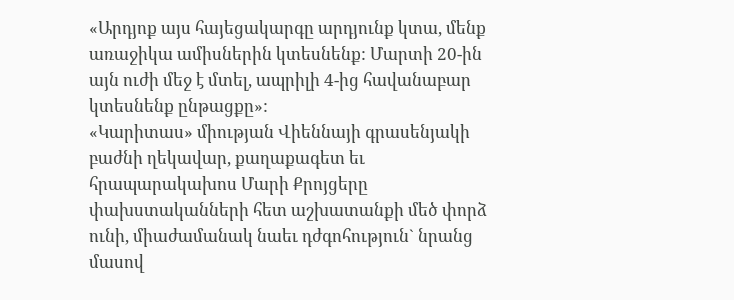«Արդյոք այս հայեցակարգը արդյունք կտա, մենք առաջիկա ամիսներին կտեսնենք: Մարտի 20-ին այն ուժի մեջ է մտել, ապրիլի 4-ից հավանաբար կտեսնենք ընթացքը»:
«Կարիտաս» միության Վիեննայի գրասենյակի բաժնի ղեկավար, քաղաքագետ եւ հրապարակախոս Մարի Քրոյցերը փախստականների հետ աշխատանքի մեծ փորձ ունի, միաժամանակ նաեւ դժգոհություն` նրանց մասով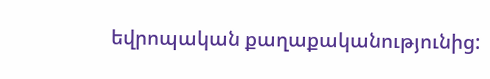եվրոպական քաղաքականությունից: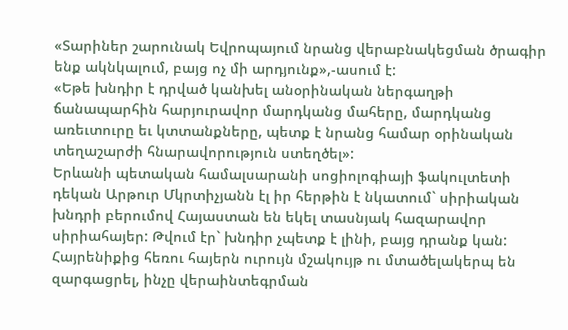«Տարիներ շարունակ Եվրոպայում նրանց վերաբնակեցման ծրագիր ենք ակնկալում, բայց ոչ մի արդյունք»,-ասում է:
«Եթե խնդիր է դրված կանխել անօրինական ներգաղթի ճանապարհին հարյուրավոր մարդկանց մահերը, մարդկանց առեւտուրը եւ կտտանքները, պետք է նրանց համար օրինական տեղաշարժի հնարավորություն ստեղծել»:
Երևանի պետական համալսարանի սոցիոլոգիայի ֆակուլտետի դեկան Արթուր Մկրտիչյանն էլ իր հերթին է նկատում` սիրիական խնդրի բերումով Հայաստան են եկել տասնյակ հազարավոր սիրիահայեր: Թվում էր` խնդիր չպետք է լինի, բայց դրանք կան: Հայրենիքից հեռու հայերն ուրույն մշակույթ ու մտածելակերպ են զարգացրել, ինչը վերաինտեգրման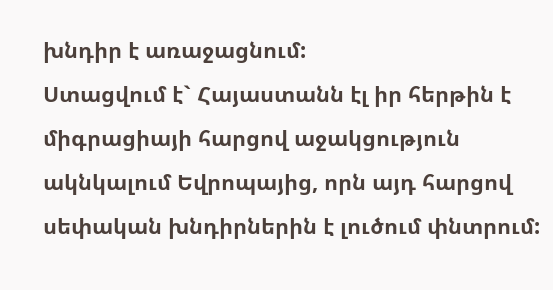խնդիր է առաջացնում:
Ստացվում է` Հայաստանն էլ իր հերթին է միգրացիայի հարցով աջակցություն ակնկալում Եվրոպայից, որն այդ հարցով սեփական խնդիրներին է լուծում փնտրում: